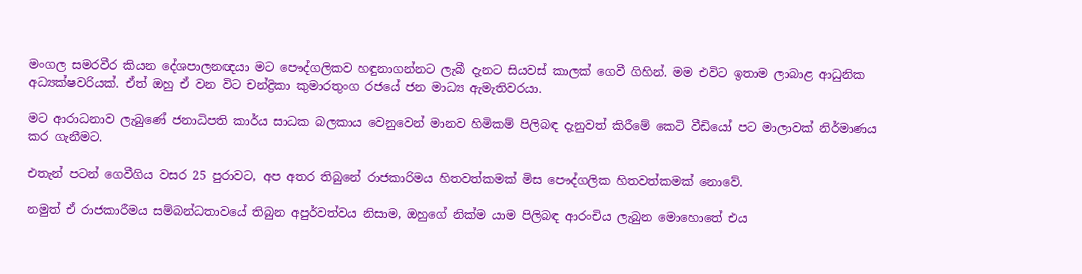මංගල සමරවීර කියන දේශපාලනඥයා මට පෞද්ගලිකව හඳුනාගන්නට‍ ලැබී දැනට සියවස් කාලක් ගෙවී ගිහින්. මම එවිට ඉතාම ලාබාළ ආධුනික
අධ්‍යක්ෂවරියක්. ඒත් ඔහු ඒ වන විට චන්ද්‍රිකා කුමාරතුංග රජයේ ජන මාධ්‍ය ඇමැතිවරයා.

මට ආරාධනාව ලැබුණේ ජනාධිපති කාර්ය සාධක බලකාය වෙනුවෙන් මානව හිමිකම් පිලිබඳ දැනුවත් කිරීමේ කෙටි වීඩියෝ පට මාලාවක්‌ නිර්මාණය කර ගැනීමට.

එතැන් පටන් ගෙවීගිය වසර 25 පුරාවට‍, අප අතර තිබුනේ රාජකාරිමය හිතවත්කමක් මිස පෞද්‍ගලික හිතවත්කමක් නොවේ.

නමුත් ඒ රාජකාරීමය සම්බන්ධතාවයේ තිබුන අපුර්වත්වය නිසාම, ඔහුගේ නික්ම යාම පිලිබඳ ආරංචිය ලැබුන මොහොතේ එය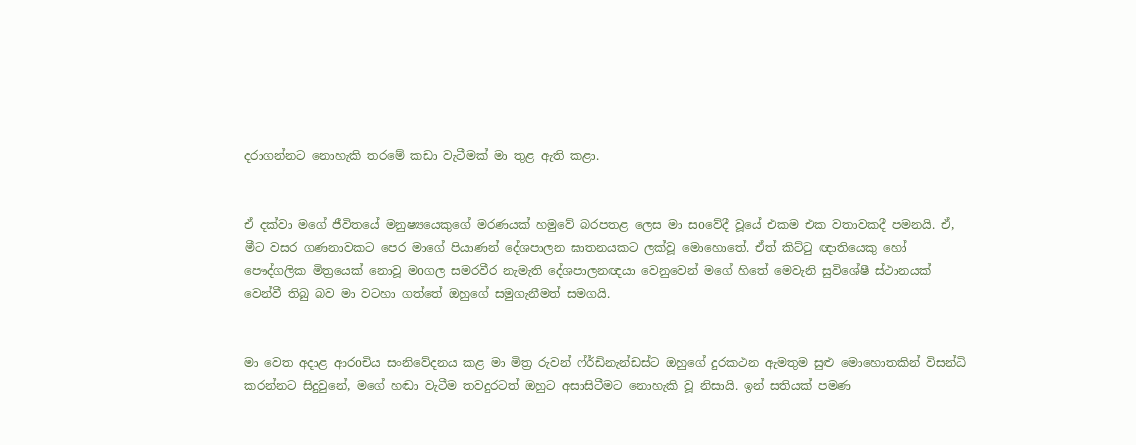දරාගන්නට‍ නොහැකි තරමේ කඩා වැටීමක් මා තුළ ඇති කළා.


ඒ දක්වා මගේ ජීවිතයේ මනුෂ්‍යයෙකුගේ මරණයක්‌ හමුවේ බරපතළ ලෙස මා සoවේදී වූයේ එකම එක වතාවකදී පමනයි. ඒ, මීට වසර ගණනාවකට පෙර මාගේ පියාණන් දේශපාලන ඝාතනයකට ලක්‌වූ මොහොතේ. ඒත් කිට්ටු ඥාතියෙකු හෝ පෞද්‍ගලික මිත්‍රයෙක් නොවූ මoගල සමරවීර නැමැති දේශපාලනඥයා වෙනුවෙන් මගේ හිතේ මෙවැනි සුවිශේෂී ස්ථානයක්‌ වෙන්වී තිබු බව මා වටහා ගත්තේ ඔහුගේ සමුගැනීමත් සමගයි.


මා වෙත අදාළ ආරoචිය සංනිවේදනය කළ මා මිත්‍ර රුවන් ෆ්ර්ඩිනැන්ඩස්ට ඔහුගේ දුරකථන ඇමතුම සුළු මොහොතකින් විසන්ධි කරන්නට සිදුවුනේ, මගේ හඬා වැටීම තවදුරටත් ඔහුට අසාසිටීමට නොහැකි වූ නිසායි. ඉන් සතියක්‌ පමණ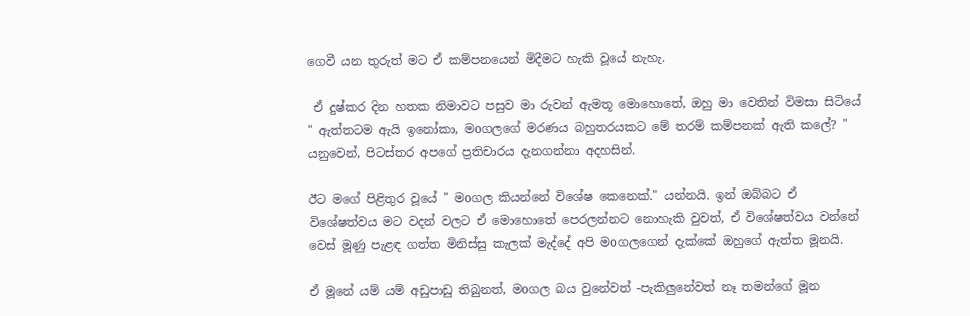ගෙවී යන තුරුත් මට ඒ කම්පනයෙන් මිදීමට හැකි වූයේ නැහැ.

 ඒ දුෂ්කර දින හතක නිමාවට පසුව මා රුවන් ඇමතූ මොහොතේ, ඔහු මා වෙතින් විමසා සිටියේ " ඇත්තටම ඇයි ඉනෝකා, මoගලගේ මරණය බහුතරයකට මේ තරම් කම්පනක්‌ ඇති කලේ? " යනුවෙන්, පිටස්තර අපගේ ප්‍රතිචාරය දැනගන්නා අදහසින්.

ඊට මගේ පිළිතුර වූයේ " මoගල කියන්නේ විශේෂ කෙනෙක්." යන්නයි. ඉන් ඔබ්බට ඒ විශේෂත්වය මට වදන් වලට ඒ මොහොතේ පෙරලන්නට නොහැකි වුවත්, ඒ විශේෂත්වය වන්නේ වෙස් මූණු පැළඳ ගත්ත මිනිස්සු කැලක් මැද්දේ අපි මoගලගෙන් දැක්කේ ඔහුගේ ඇත්ත මූනයි.

ඒ මූනේ යම් යම් අඩුපාඩු තිබුනත්, මoගල බය වුනේවත් -පැකිලුනේවත් නෑ තමන්ගේ මූන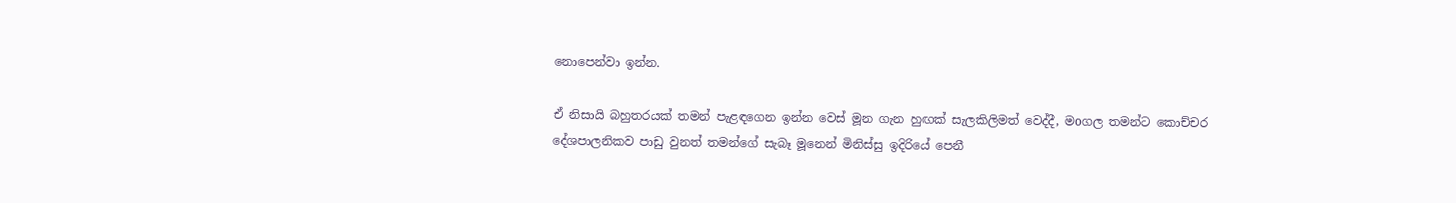නොපෙන්වා ඉන්න.

ඒ නිසායි බහුතරයක් තමන් පැළඳගෙන ඉන්න වෙස් මූන ගැන හුඟක් සැලකිලිමත් වෙද්දී, මoගල තමන්ට කොච්චර දේශපාලනිකව පාඩු වුනත් තමන්ගේ සැබෑ මූනෙන් මිනිස්සු ඉදිරියේ පෙනී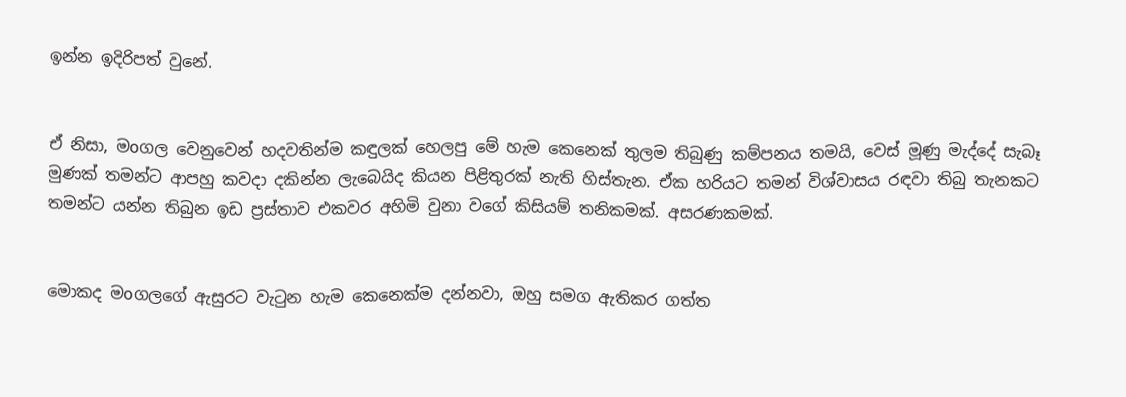ඉන්න ඉදිරිපත් වුනේ.


ඒ නිසා, මoගල වෙනුවෙන් හදවතින්ම කඳුලක් හෙලපු මේ හැම කෙනෙක් තුලම තිබුණු කම්පනය තමයි, වෙස් මූණු මැද්දේ සැබෑ මුණක් තමන්ට ආපහු කවදා දකින්න ලැබෙයිද කියන පිළිතුරක් නැති හිස්තැන. ඒක හරියට තමන් විශ්වාසය රඳවා තිබු තැනකට තමන්ට යන්න තිබුන ඉඩ ප්‍රස්තාව එකවර අහිමි වුනා වගේ කිසියම් තනිකමක්‌. අසරණකමක්.


මොකද මoගලගේ ඇසුරට වැටුන හැම කෙනෙක්ම දන්නවා, ඔහු සමග ඇතිකර ගත්ත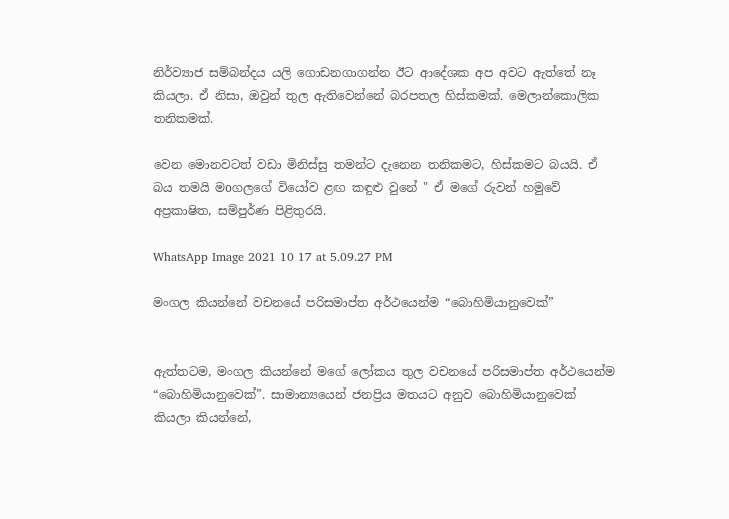නිර්ව්‍යාජ සම්බන්දය යලි ගොඩනගාගන්න ඊට ආදේශක අප අවට ඇත්තේ නෑ කියලා. ඒ නිසා, ඔවුන් තුල ඇතිවෙන්නේ බරපතල හිස්කමක්. මෙලාන්කොලික තනිකමක්.

වෙන මොනවටත් වඩා මිනිස්සු තමන්ට දැනෙන තනිකමට, හිස්කමට බයයි. ඒ බය තමයි මoගලගේ වියෝව ළඟ කඳුළු වුනේ " ඒ මගේ රුවන් හමුවේ අප්‍රකාෂිත, සම්පුර්ණ පිළිතුරයි.

WhatsApp Image 2021 10 17 at 5.09.27 PM

මංගල කියන්නේ වචනයේ පරිසමාප්ත අර්ථයෙන්ම “බොහිමියානුවෙක්”


ඇත්තටම, මංගල කියන්නේ මගේ ලෝකය තුල වචනයේ පරිසමාප්ත අර්ථයෙන්ම “බොහිමියානුවෙක්”. සාමාන්‍යයෙන් ජනප්‍රිය මතයට අනුව බොහිමියානුවෙක් කියලා කියන්නේ,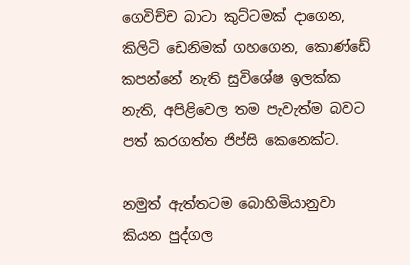ගෙවිච්ච බාටා කුට්ටමක්‌ දාගෙන, කිලිටි ඩෙනිමක් ගහගෙන, කොණ්ඩේ කපන්නේ නැති සුවිශේෂ ඉලක්ක නැති, අපිළිවෙල තම පැවැත්ම බවට පත් කරගත්ත ජිප්සි කෙනෙක්ට.

නමුත් ඇත්තටම බොහිමියානුවා කියන පුද්ගල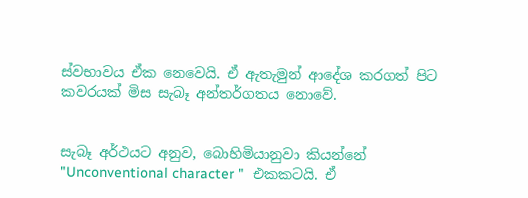ස්වභාවය ඒක නෙවෙයි. ඒ ඇතැමුන් ආදේශ කරගත් පිට කවරයක් මිස සැබෑ අන්තර්ගතය නොවේ.


සැබෑ අර්ථයට අනුව, බොහිමියානුවා කියන්නේ "Unconventional character "  එකකටයි. ඒ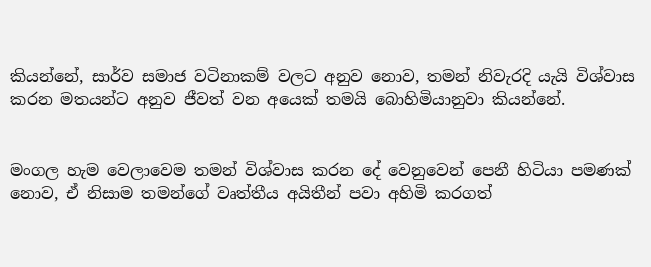කියන්නේ, සාර්ව සමාජ වටිනාකම් වලට අනුව නොව, තමන් නිවැරදි යැයි විශ්වාස කරන මතයන්ට අනුව ජීවත් වන අයෙක් තමයි බොහිමියානුවා කියන්නේ.


මංගල හැම වෙලාවෙම තමන් විශ්වාස කරන දේ වෙනුවෙන් පෙනී හිටියා පමණක් නොව, ඒ නිසාම තමන්ගේ වෘත්තීය අයිතීන් පවා අහිමි කරගත්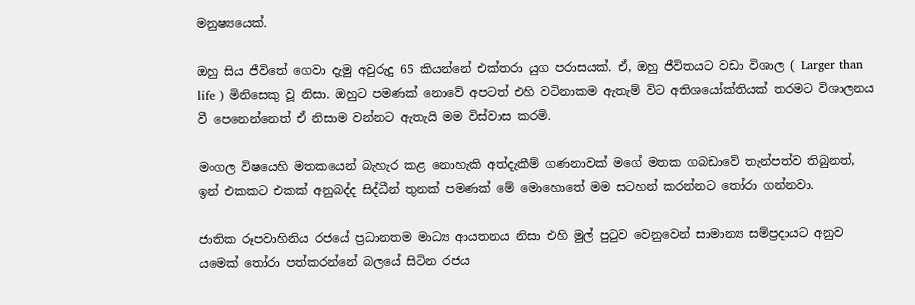මනුෂ්‍යයෙක්.

ඔහු සිය ජීවිතේ ගෙවා දැමු අවුරුදු 65 කියන්නේ එක්තරා යුග පරාසයක්. ඒ, ඔහු ජීවිතයට වඩා විශාල ( Larger than life ) මිනිසෙකු වූ නිසා. ඔහුට පමණක් නොවේ අපටත් එහි වටිනාකම ඇතැම් විට අතිශයෝක්තියක් තරමට විශාලනය වී පෙනෙන්නෙත් ඒ නිසාම වන්නට ඇතැයි මම විස්වාස කරමි.

මංගල විෂයෙහි මතකයෙන් බැහැර කළ නොහැකි අත්දැකීම් ගණනාවක් මගේ මතක ගබඩාවේ තැන්පත්ව තිබුනත්, ඉන් එකකට එකක් අනුබද්ද සිද්ධීන් තුනක් පමණක් මේ මොහොතේ මම සටහන් කරන්නට තෝරා ගන්නවා.

ජාතික රූපවාහිනිය රජයේ ප්‍රධානතම මාධ්‍ය ආයතනය නිසා එහි මුල් පුටුව වෙනුවෙන් සාමාන්‍ය සම්ප්‍රදායට අනුව යමෙක් තෝරා පත්කරන්නේ බලයේ සිටින රජය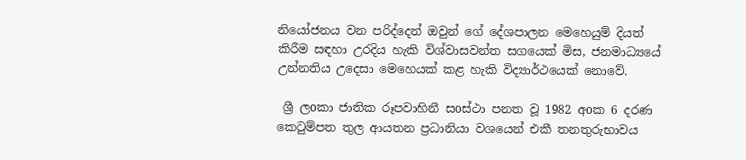නියෝජනය වන පරිද්දෙන් ඔවුන් ගේ දේශපාලන මෙහෙයුම් දියත් කිරීම සඳහා උරදිය හැකි විශ්වාසවන්ත සගයෙක් මිස, ජනමාධ්‍යයේ උන්නතිය උදෙසා මෙහෙයක්‌ කළ හැකි විද්‍යාර්ථයෙක් නොවේ.

 ශ්‍රී ලoකා ජාතික රූපවාහිනී සoස්ථා පනත වූ 1982 අoක 6 දරණ කෙටුම්පත තුල ආයතන ප්‍රධානියා වශයෙන් එකී තනතුරුභාවය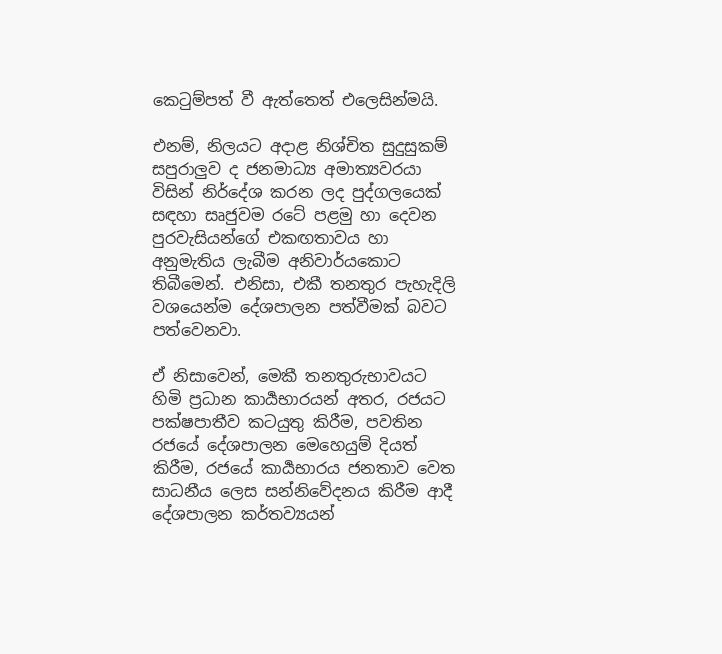කෙටුම්පත් වී ඇත්තෙත් එලෙසින්මයි.

එනම්, නිලයට අදාළ නිශ්චිත සුදුසුකම් සපුරාලුව ද ජනමාධ්‍ය අමාත්‍යවරයා විසින් නිර්දේශ කරන ලද පුද්ගලයෙක් සඳහා සෘජුවම රටේ පළමු හා දෙවන පුරවැසියන්ගේ එකඟතාවය හා අනුමැතිය ලැබීම අනිවාර්යකොට තිබීමෙන්. එනිසා, එකී තනතුර පැහැදිලි වශයෙන්ම දේශපාලන පත්වීමක් බවට පත්වෙනවා.

ඒ නිසාවෙන්, මෙකී තනතුරුභාවයට හිමි ප්‍රධාන කාර්‍යභාරයන් අතර, රජයට පක්ෂපාතීව කටයුතු කිරීම, පවතින රජයේ දේශපාලන මෙහෙයුම් දියත් කිරීම, රජයේ කාර්‍යභාරය ජනතාව වෙත සාධනීය ලෙස සන්නිවේදනය කිරීම ආදී දේශපාලන කර්තව්‍යයන්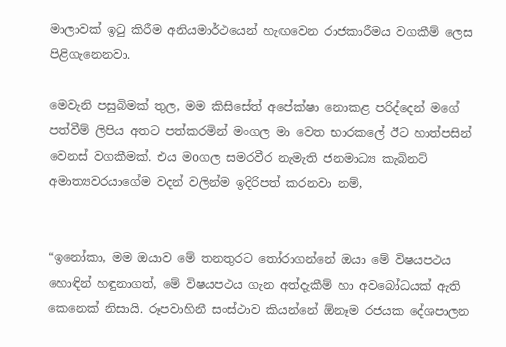මාලාවක් ඉටු කිරීම අනියමාර්ථයෙන් හැඟවෙන රාජකාරීමය වගකීම් ලෙස පිළිගැනෙනවා.

මෙවැනි පසුබිමක් තුල, මම කිසිසේත් අපේක්ෂා නොකළ පරිද්දෙන් මගේ පත්වීම් ලිපිය අතට පත්කරමින් මංගල මා වෙත භාරකලේ ඊට හාත්පසින් වෙනස් වගකීමක්. එය මoගල සමරවීර නැමැති ජනමාධ්‍ය කැබිනට් අමාත්‍යවරයාගේම වදන් වලින්ම ඉදිරිපත් කරනවා නම්,


“ඉනෝකා, මම ඔයාව මේ තනතුරට තෝරාගන්නේ ඔයා මේ විෂයපථය හොඳින් හඳුනාගත්, මේ විෂයපථය ගැන අත්දැකීම් හා අවබෝධයක් ඇති කෙනෙක් නිසායි. රූපවාහිනී සංස්ථාව කියන්නේ ඕනෑම රජයක දේශපාලන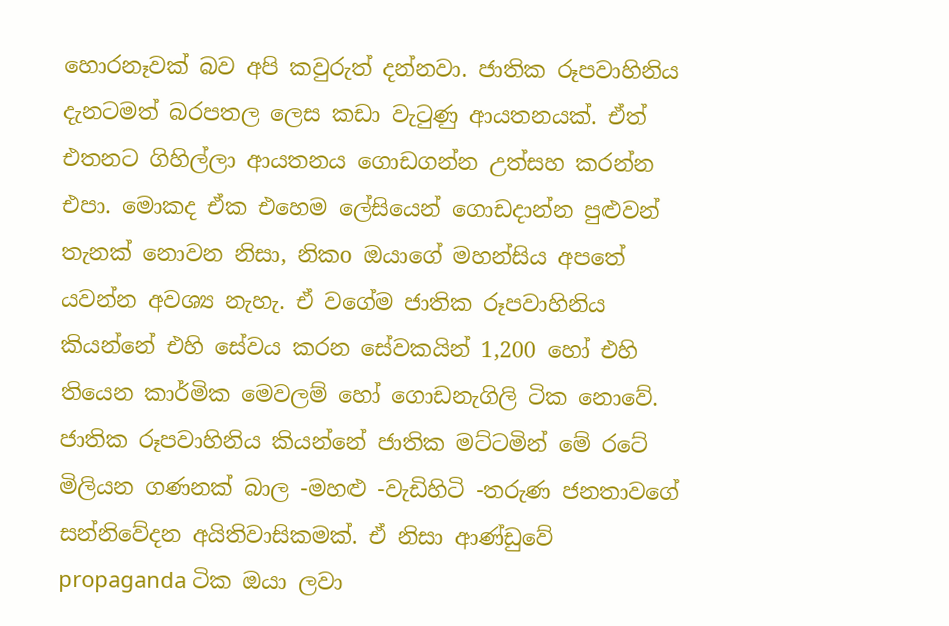හොරනෑවක් බව අපි කවුරුත් දන්නවා. ජාතික රූපවාහිනිය දැනටමත් බරපතල ලෙස කඩා වැටුණු ආයතනයක්. ඒත් එතනට ගිහිල්ලා ආයතනය ගොඩගන්න උත්සහ කරන්න එපා. මොකද ඒක එහෙම ලේසියෙන් ගොඩදාන්න පුළුවන් තැනක් නොවන නිසා, නිකo ඔයාගේ මහන්සිය අපතේ යවන්න අවශ්‍ය නැහැ. ඒ වගේම ජාතික රූපවාහිනිය කියන්නේ එහි සේවය කරන සේවකයින් 1,200 හෝ එහි තියෙන කාර්මික මෙවලම් හෝ ගොඩනැගිලි ටික නොවේ. ජාතික රූපවාහිනිය කියන්නේ ජාතික මට්ටමින් මේ රටේ මිලියන ගණනක් බාල -මහළු -වැඩිහිටි -තරුණ ජනතාවගේ සන්නිවේදන අයිතිවාසිකමක්. ඒ නිසා ආණ්ඩුවේ propaganda ටික ඔයා ලවා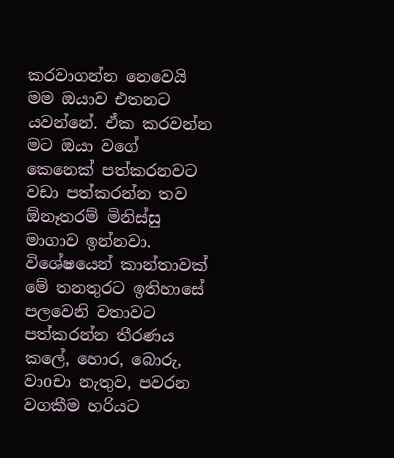කරවාගන්න නෙවෙයි මම ඔයාව එතනට යවන්නේ. ඒක කරවන්න මට ඔයා වගේ කෙනෙක් පත්කරනවට වඩා පත්කරන්න තව ඕනෑතරම් මිනිස්සු මාගාව ඉන්නවා. විශේෂයෙන් කාන්තාවක් මේ තනතුරට ඉතිහාසේ පලවෙනි වතාවට පත්කරන්න තීරණය කලේ, හොර, බොරු, වාoචා නැතුව, පවරන වගකීම හරියට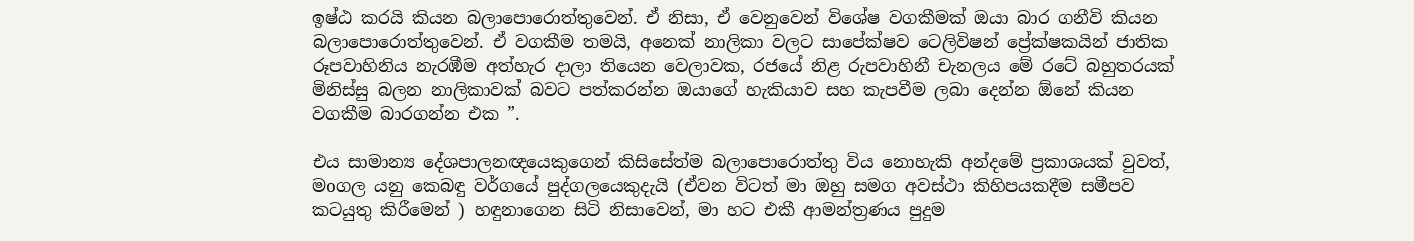ඉෂ්ඨ කරයි කියන බලාපොරොත්තුවෙන්. ඒ නිසා, ඒ වෙනුවෙන් විශේෂ වගකීමක් ඔයා බාර ගනීවි කියන බලාපොරොත්තුවෙන්. ඒ වගකීම තමයි, අනෙක් නාලිකා වලට සාපේක්ෂව ටෙලිවිෂන් ප්‍රේක්ෂකයින් ජාතික රූපවාහිනිය නැරඹීම අත්හැර දාලා තියෙන වෙලාවක, රජයේ නිළ රුපවාහිනී චැනලය මේ රටේ බහුතරයක් මිනිස්සු බලන නාලිකාවක් බවට පත්කරන්න ඔයාගේ හැකියාව සහ කැපවීම ලබා දෙන්න ඕනේ කියන වගකීම බාරගන්න එක ”.

එය සාමාන්‍ය දේශපාලනඥයෙකුගෙන් කිසිසේත්ම බලාපොරොත්තු විය නොහැකි අන්දමේ ප්‍රකාශයක් වුවත්, මoගල යනු කෙබඳු වර්ගයේ පුද්ගලයෙකුදැයි (ඒවන විටත් මා ඔහු සමග අවස්ථා කිහිපයකදීම සමීපව කටයුතු කිරීමෙන් ) හඳුනාගෙන සිටි නිසාවෙන්, මා හට එකී ආමන්ත්‍රණය පුදුම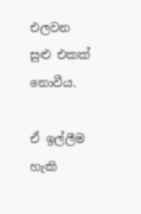එලවන සුළු එකක් නොවීය.

ඒ ඉල්ලීම හැකි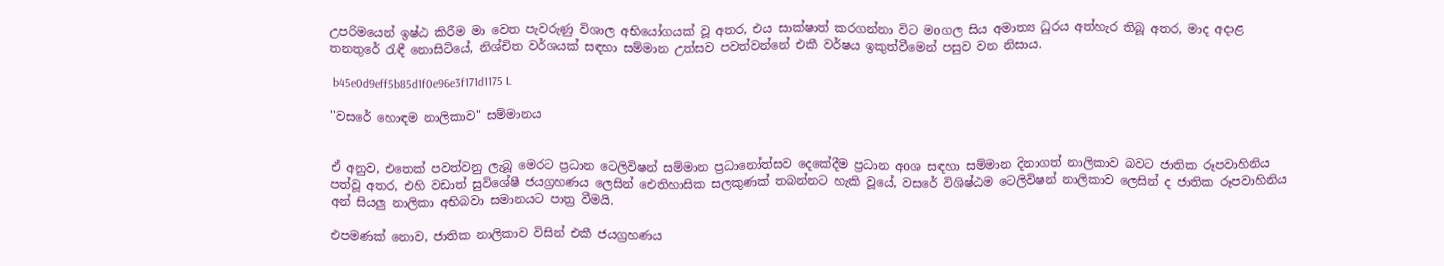උපරිමයෙන් ඉෂ්ඨ කිරීම මා වෙත පැවරුණු විශාල අභියෝගයක්‌ වූ අතර, එය සාක්ෂාත් කරගන්නා විට මoගල සිය අමාත්‍ය ධුරය අත්හැර තිබූ අතර, මාද අදාළ තනතුරේ රැඳී නොසිටියේ, නිශ්චිත වර්ශයක්‌ සඳහා සම්මාන උත්සව පවත්වන්නේ එකී වර්ෂය ඉකුත්වීමෙන් පසුව වන නිසාය.

 b45e0d9eff5b85d1f0e96e3f171d1175 L

''වසරේ හොඳම නාලිකාව" සම්මානය


ඒ අනුව, එතෙක් පවත්වනු ලැබූ මෙරට ප්‍රධාන ටෙලිවිෂන් සම්මාන ප්‍රධානෝත්සව දෙකේදීම ප්‍රධාන අoශ සඳහා සම්මාන දිනාගත් නාලිකාව බවට ජාතික රූපවාහිනිය පත්වූ අතර, එහි වඩාත් සුවිශේෂී ජයග්‍රහණය ලෙසින් ඓතිහාසික සලකුණක් තබන්නට හැකි වූයේ, වසරේ විශිෂ්ඨම ටෙලිවිෂන් නාලිකාව ලෙසින් ද ජාතික රූපවාහිනිය අන් සියලු නාලිකා අභිබවා සමානයට පාත්‍ර වීමයි.

එපමණක් නොව, ජාතික නාලිකාව විසින් එකී ජයග්‍රහණය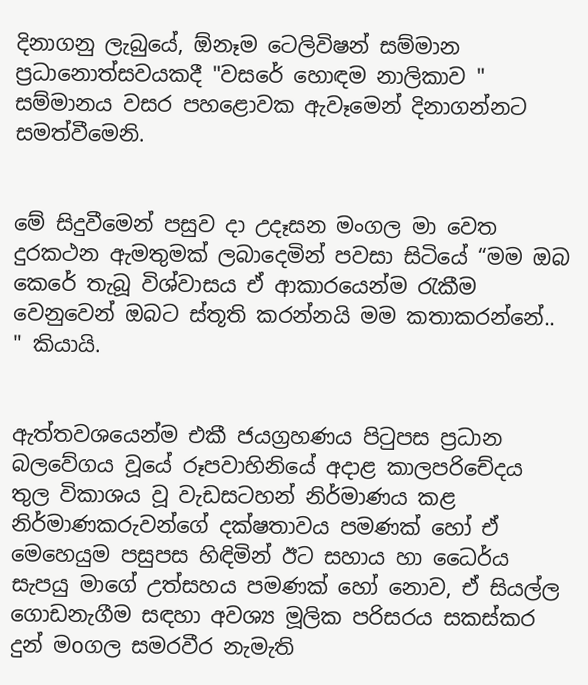දිනාගනු ලැබුයේ, ඕනෑම ටෙලිවිෂන් සම්මාන ප්‍රධානොත්සවයකදී "වසරේ හොඳම නාලිකාව " සම්මානය වසර පහළොවක ඇවෑමෙන් දිනාගන්නට සමත්වීමෙනි.


මේ සිදුවීමෙන් පසුව දා උදෑසන මංගල මා වෙත දුරකථන ඇමතුමක් ලබාදෙමින් පවසා සිටියේ “මම ඔබ කෙරේ තැබූ විශ්වාසය ඒ ආකාරයෙන්ම රැකීම වෙනුවෙන් ඔබට ස්තූති කරන්නයි මම කතාකරන්නේ.. " කියායි.


ඇත්තවශයෙන්ම එකී ජයග්‍රහණය පිටුපස ප්‍රධාන බලවේගය වූයේ රූපවාහිනියේ අදාළ කාලපරිචේදය තුල විකාශය වූ වැඩසටහන් නිර්මාණය කළ නිර්මාණකරුවන්ගේ දක්ෂතාවය පමණක් හෝ ඒ මෙහෙයුම පසුපස හිඳිමින් ඊට සහාය හා ධෛර්ය සැපයු මාගේ උත්සහය පමණක් හෝ නොව, ඒ සියල්ල ගොඩනැගීම සඳහා අවශ්‍ය මූලික පරිසරය සකස්කර දුන් මoගල සමරවීර නැමැති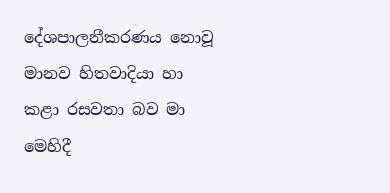දේශපාලනීකරණය නොවූ මානව හිතවාදියා හා කළා රසවතා බව මා මෙහිදී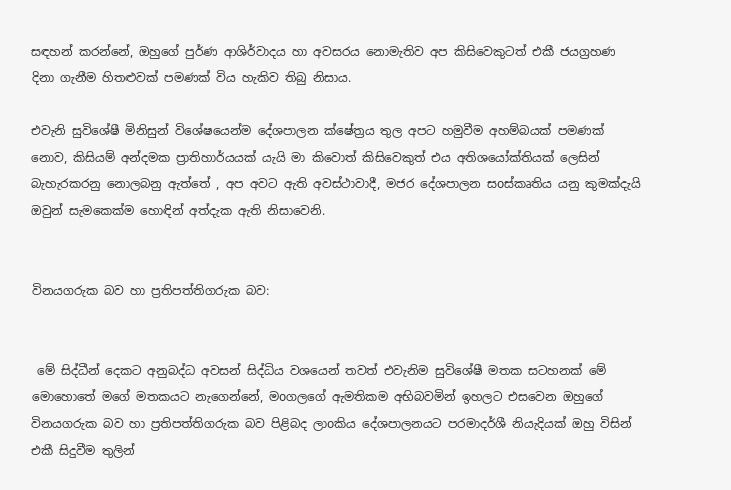සඳහන් කරන්නේ, ඔහුගේ පුර්ණ ආශිර්වාදය හා අවසරය නොමැතිව අප කිසිවෙකුටත් එකී ජයග්‍රහණ දිනා ගැනීම හිතළුවක් පමණක් විය හැකිව තිබු නිසාය.

එවැනි සුවිශේෂී මිනිසුන් විශේෂයෙන්ම දේශපාලන ක්ෂේත්‍රය තුල අපට හමුවීම අහම්බයක් පමණක් නොව, කිසියම් අන්දමක ප්‍රාතිහාර්යයක් යැයි මා කිවොත් කිසිවෙකුත් එය අතිශයෝක්තියක් ලෙසින් බැහැරකරනු නොලබනු ඇත්තේ , අප අවට ඇති අවස්ථාවාදී, මජර දේශපාලන සoස්කෘතිය යනු කුමක්දැයි ඔවුන් සැමකෙක්ම හොඳින් අත්දැක ඇති නිසාවෙනි.


විනයගරුක බව හා ප්‍රතිපත්තිගරුක බව:


 මේ සිද්ධීන් දෙකට අනුබද්ධ අවසන් සිද්ධිය වශයෙන් තවත් එවැනිම සුවිශේෂී මතක සටහනක්‌ මේ මොහොතේ මගේ මතකයට නැගෙන්නේ, මoගලගේ ඇමතිකම අභිබවමින් ඉහලට එසවෙන ඔහුගේ විනයගරුක බව හා ප්‍රතිපත්තිගරුක බව පිළිබද ලාoකිය දේශපාලනයට පරමාදර්ශී නියැදියක් ඔහු විසින් එකී සිදුවීම තුලින්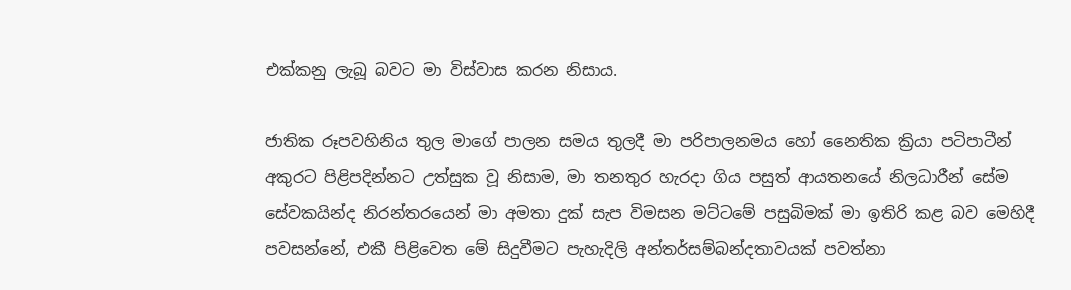එක්කනු ලැබූ බවට මා විස්වාස කරන නිසාය.

ජාතික රූපවහිනිය තුල මාගේ පාලන සමය තුලදී මා පරිපාලනමය හෝ නෛතික ක්‍රියා පටිපාටීන් අකුරට පිළිපදින්නට උත්සුක වූ නිසාම, මා තනතුර හැරදා ගිය පසුත් ආයතනයේ නිලධාරීන් සේම සේවකයින්ද නිරන්තරයෙන් මා අමතා දුක් සැප විමසන මට්ටමේ පසුබිමක්‌ මා ඉතිරි කළ බව මෙහිදී පවසන්නේ, එකී පිළිවෙත මේ සිදුවීමට පැහැදිලි අන්තර්සම්බන්දතාවයක්‌ පවත්නා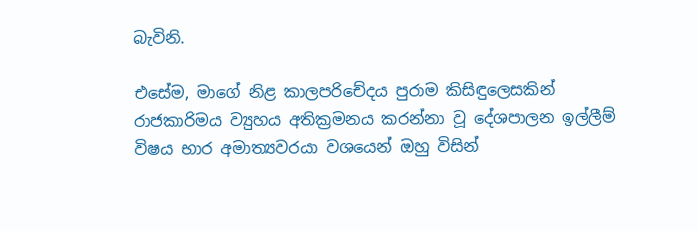බැවිනි.

එසේම, මාගේ නිළ කාලපරිචේදය පුරාම කිසිඳුලෙසකින් රාජකාරිමය ව්‍යුහය අතික්‍රමනය කරන්නා වූ දේශපාලන ඉල්ලීම් විෂය භාර අමාත්‍යවරයා වශයෙන් ඔහු විසින්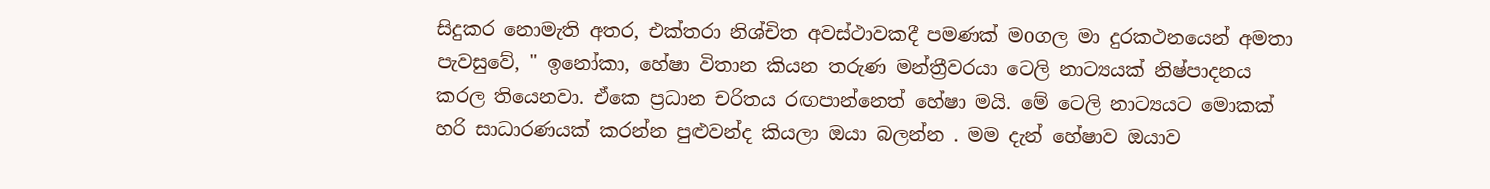සිදුකර නොමැති අතර, එක්තරා නිශ්චිත අවස්ථාවකදී පමණක් මoගල මා දුරකථනයෙන් අමතා පැවසුවේ, " ඉනෝකා, හේෂා විතාන කියන තරුණ මන්ත්‍රීවරයා ටෙලි නාට්‍යයක් නිෂ්පාදනය කරල තියෙනවා. ඒකෙ ප්‍රධාන චරිතය රඟපාන්නෙත් හේෂා මයි. මේ ටෙලි නාට්‍යයට මොකක් හරි සාධාරණයක් කරන්න පුළුවන්ද කියලා ඔයා බලන්න . මම දැන් හේෂාව ඔයාව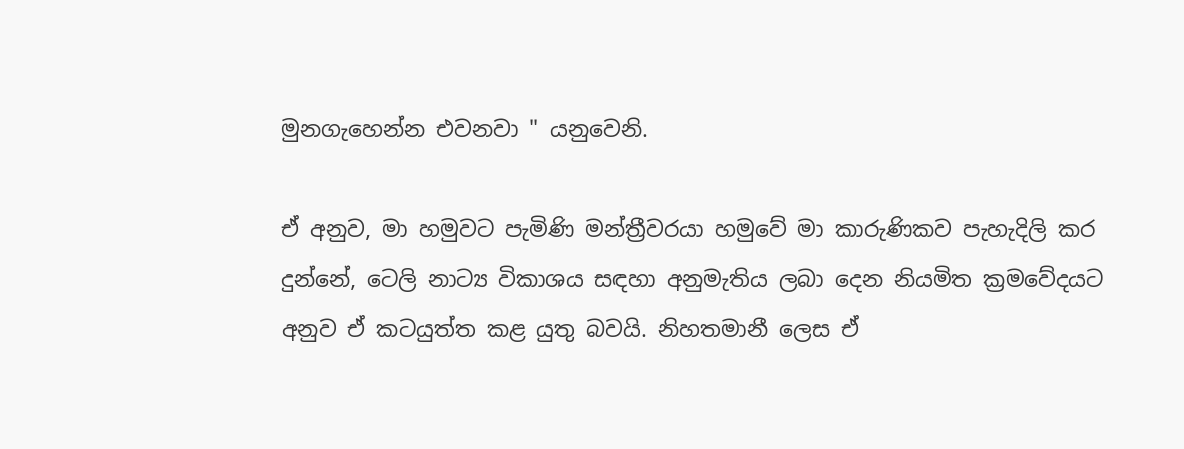මුනගැහෙන්න එවනවා " යනුවෙනි.

ඒ අනුව, මා හමුවට පැමිණි මන්ත්‍රීවරයා හමුවේ මා කාරුණිකව පැහැදිලි කර දුන්නේ, ටෙලි නාට්‍ය විකාශය සඳහා අනුමැතිය ලබා දෙන නියමිත ක්‍රමවේදයට අනුව ඒ කටයුත්ත කළ යුතු බවයි. නිහතමානී ලෙස ඒ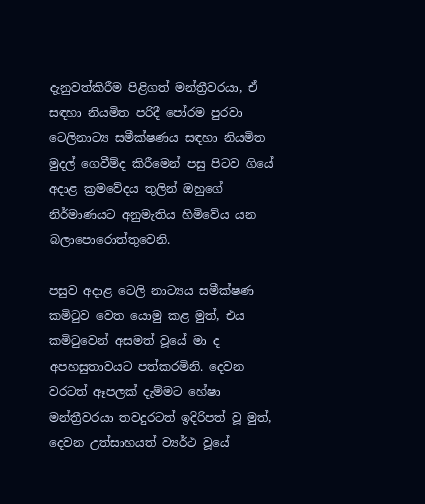දැනුවත්කිරීම පිළිගත් මන්ත්‍රීවරයා, ඒ සඳහා නියමිත පරිදී පෝරම පුරවා ටෙලිනාට්‍ය සමීක්ෂණය සඳහා නියමිත මුදල් ගෙවීම්ද කිරීමෙන් පසු පිටව ගියේ අදාළ ක්‍රමවේදය තුලින් ඔහුගේ නිර්මාණයට අනුමැතිය හිමිවේය යන බලාපොරොත්තුවෙනි.

පසුව අදාළ ටෙලි නාට්‍යය සමීක්ෂණ කමිටුව වෙත යොමු කළ මුත්, එය කමිටුවෙන් අසමත් වූයේ මා ද අපහසුතාවයට පත්කරමිනි. දෙවන වරටත් ඈපලක් දැම්මට හේෂා මන්ත්‍රීවරයා තවදුරටත් ඉදිරිපත් වූ මුත්, දෙවන උත්සාහයත් ව්‍යර්ථ වූයේ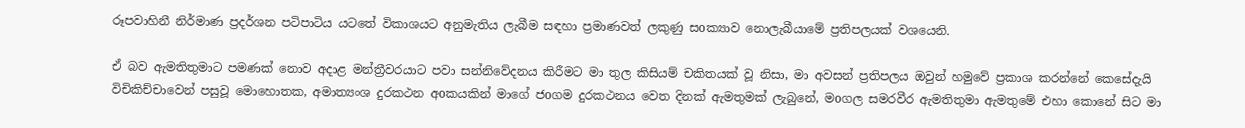රූපවාහිනී නිර්මාණ ප්‍රදර්ශන පටිපාටිය යටතේ විකාශයට අනුමැතිය ලැබීම සඳහා ප්‍රමාණවත් ලකුණු සoක්‍යාව නොලැබීයාමේ ප්‍රතිපලයක් වශයෙනි.

ඒ බව ඇමතිතුමාට පමණක් නොව අදාළ මන්ත්‍රීවරයාට පවා සන්නිවේදනය කිරීමට මා තුල කිසියම් චකිතයක් වූ නිසා, මා අවසන් ප්‍රතිපලය ඔවුන් හමුවේ ප්‍රකාශ කරන්නේ කෙසේදැයි විචිකිච්චාවෙන් පසුවූ මොහොතක, අමාත්‍යංශ දුරකථන අoකයකින් මාගේ ජoගම දුරකථනය වෙත දිනක් ඇමතුමක් ලැබුනේ, මoගල සමරවීර ඇමතිතුමා ඇමතුමේ එහා කොනේ සිට මා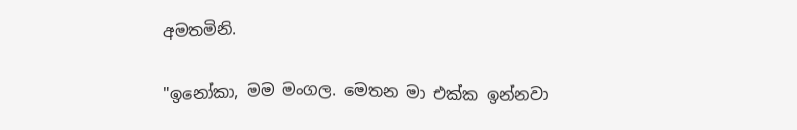අමතමිනි.

"ඉනෝකා, මම මංගල. මෙතන මා එක්ක ඉන්නවා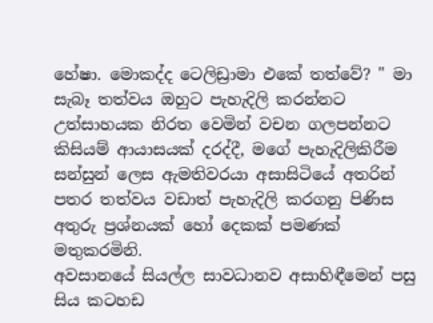හේෂා. මොකද්ද ටෙලිඩ්‍රාමා එකේ තත්වේ? " මා සැබෑ තත්වය ඔහුට පැහැදිලි කරන්නට උත්සාහයක නිරත වෙමින් වචන ගලපන්නට කිසියම් ආයාසයක් දරද්දී, මගේ පැහැදිලිකිරීම සන්සුන් ලෙස ඇමතිවරයා අසාසිටියේ අතරින් පතර තත්වය වඩාත් පැහැදිලි කරගනු පිණිස අතුරු ප්‍රශ්නයක් හෝ දෙකක් පමණක් මතුකරමිනි.
අවසානයේ සියල්ල සාවධානව අසාහිඳීමෙන් පසු සිය කටහඩ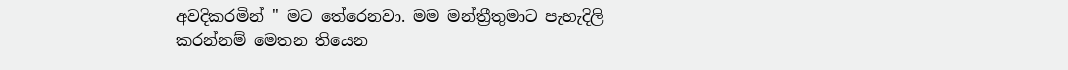අවදිකරමින් " මට තේරෙනවා. මම මන්ත්‍රීතුමාට පැහැදිලි කරන්නම් මෙතන තියෙන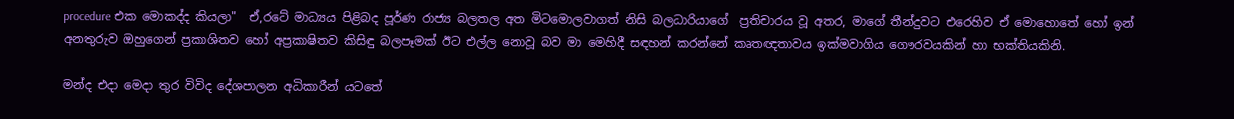procedure එක මොකද්ද කියලා"  ඒ,රටේ මාධ්‍යය පිළිබද පූර්ණ රාජ්‍ය බලතල අත මිටමොලවාගත් නිසි බලධාරියාගේ  ප්‍රතිචාරය වූ අතර, මාගේ තීන්දුවට එරෙහිව ඒ මොහොතේ හෝ ඉන් අනතුරුව ඔහුගෙන් ප්‍රකාශිතව හෝ අප්‍රකාෂිතව කිසිඳු බලපෑමක්‌ ඊට එල්ල නොවූ බව මා මෙහිදී සඳහන් කරන්නේ කෘතඥතාවය ඉක්මවාගිය ගෞරවයකින් හා භක්තියකිනි.

මන්ද එදා මෙදා තුර විවිද දේශපාලන අධිකාරීන් යටතේ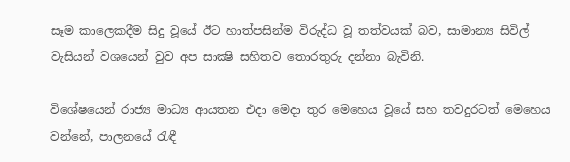සෑම කාලෙකදීම සිදු වූයේ ඊට හාත්පසින්ම විරුද්ධ වූ තත්වයක් බව, සාමාන්‍ය සිවිල් වැසියන් වශයෙන් වුව අප සාක්‍ෂි සහිතව තොරතුරු දන්නා බැවිනි.

විශේෂයෙන් රාජ්‍ය මාධ්‍ය ආයතන එදා මෙදා තුර මෙහෙය වූයේ සහ තවදුරටත් මෙහෙය වන්නේ, පාලනයේ රැඳී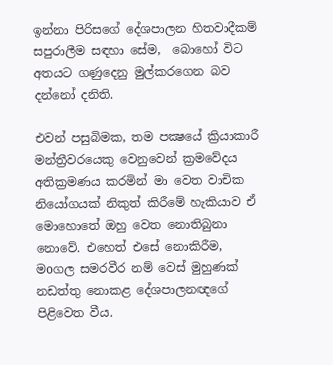ඉන්නා පිරිසගේ දේශපාලන හිතවාදීකම් සපුරාලීම සඳහා සේම,  බොහෝ විට අතයට ගණුදෙනු මුල්කරගෙන බව දන්නෝ දනිති.

එවන් පසුබිමක, තම පක්‍ෂයේ ක්‍රියාකාරී මන්ත්‍රීවරයෙකු වෙනුවෙන් ක්‍රමවේදය අතික්‍රමණය කරමින් මා වෙත වාචික නියෝගයක් නිකුත් කිරීමේ හැකියාව ඒ මොහොතේ ඔහු වෙත නොතිබුනා නොවේ. එහෙත් එසේ නොකිරීම, මoගල සමරවීර නම් වෙස් මුහුණක් නඩත්තු නොකළ දේශපාලනඥගේ පිළිවෙත වීය.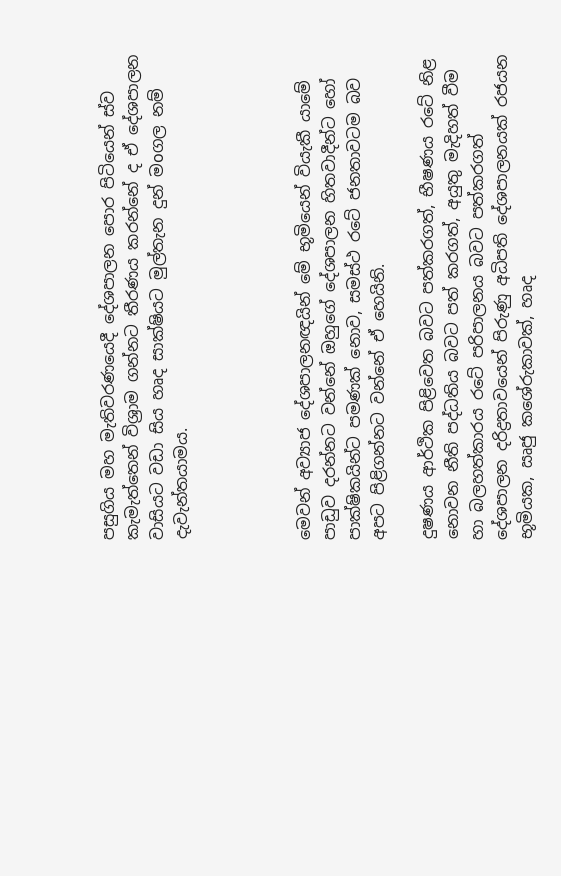පසුගිය මහ මැතිවරණයෙදී දේශපාලන පොර පිටියෙන් ස්ව කැමැත්තෙන් විශ්‍රාම ගන්නට තීරණය කරන්නේ ද ඒ දේශපාලන වාසියට වඩා සිය හෘද සාක්ෂියට මුල්තැන දුන් මoගල නම් දැවැන්තයාමය.




මෙවන් අව්‍යාජ දේශපාලනඥයින් මේ භූමියෙන් වියැකී යාමේ පාඩුව දරන්නට වන්නේ ඔහුගේ දේශපාලන හිතවාදීන්ට හෝ පාක්ෂිකයින්ට පමණක් නොව, සමස්ථ රටේ ජනතාවටම බව අපට පිළිගන්නට වන්නේ ඒ හෙයිනි.

දුෂණය ආර්ථික පිළිවෙත බවට පත්කරගත්, භීෂණය රටේ නිළ නොවන නීති පද්ධතිය බවට පත් කරගත්, අයුතු මැදිහත් වීම හා බලහත්කාරය රටේ පරිපාලනය බවට පත්කරගත් දේශපාලන දරිද්‍රතාවයෙන් පිරුණු අධිපති දේශපාලනයක් රජයන භූමියක, ඍජු කශේරුකාවක්, හෘද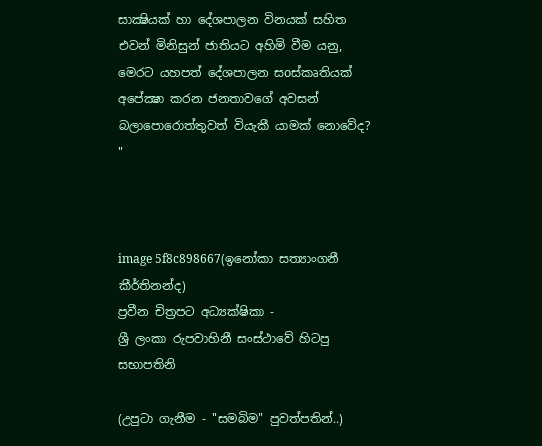සාක්‍ෂියක් හා දේශපාලන විනයක් සහිත එවන් මිනිසුන් ජාතියට අහිමි වීම යනු, මෙරට යහපත් දේශපාලන සoස්කෘතියක් අපේක්‍ෂා කරන ජනතාවගේ අවසන් බලාපොරොත්තුවත් වියැකී යාමක්‌ නොවේද? "



image 5f8c898667(ඉනෝකා සත්‍යාංගනී කීර්තිනන්ද)
ප්‍රවීන චිත්‍රපට අධ්‍යක්ෂිකා -
ශ්‍රී ලංකා රුපවාහිනී සංස්ථාවේ හිටපු සභාපතිනි

(උපුටා ගැනීම - "සමබිම" පුවත්පතින්..)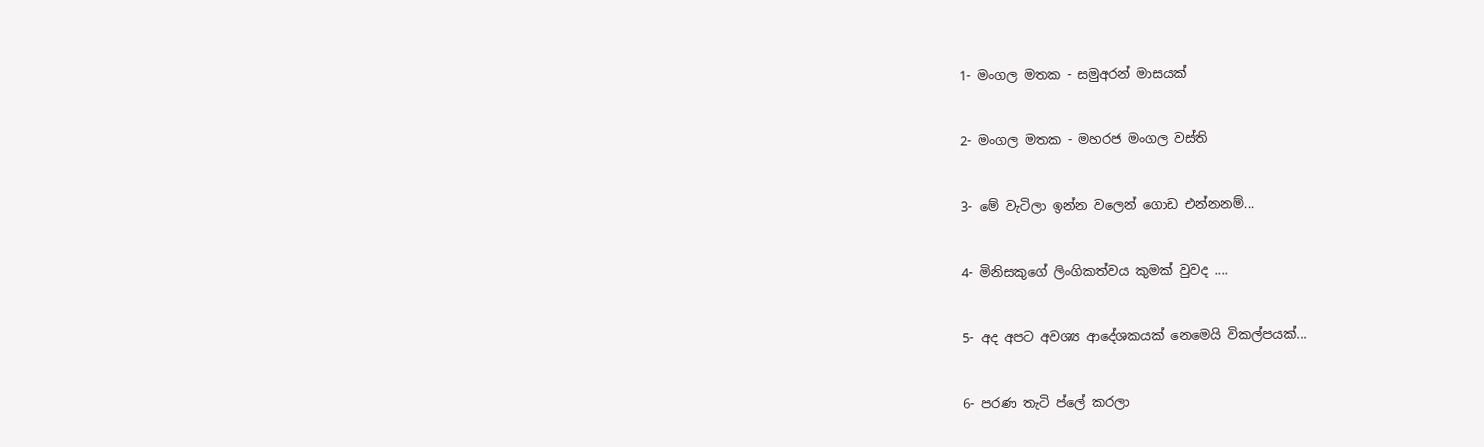1- මංගල මතක - සමුඅරන් මාසයක්


2- මංගල මතක - මහරජ මංගල වස්ති


3- මේ වැටිලා ඉන්න වලෙන් ගොඩ එන්නනම්...


4- මිනිසකුගේ ලිංගිකත්වය කුමක් වුවද ....


5- අද අපට අවශ්‍ය ආදේශකයක් නෙමෙයි විකල්පයක්...


6- පරණ තැටි ප්ලේ කරලා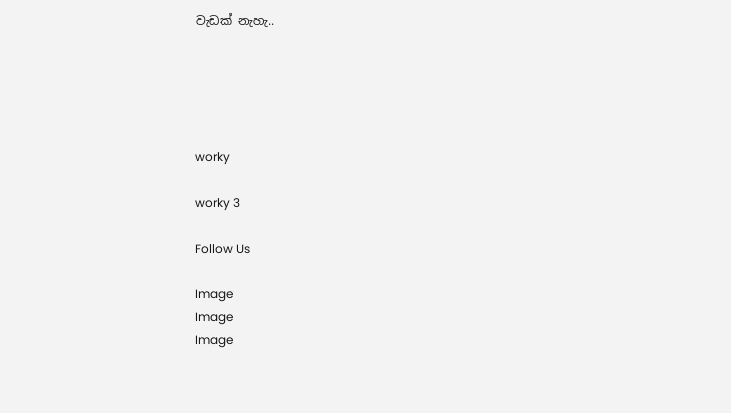වැඩක් නැහැ..





worky

worky 3

Follow Us

Image
Image
Image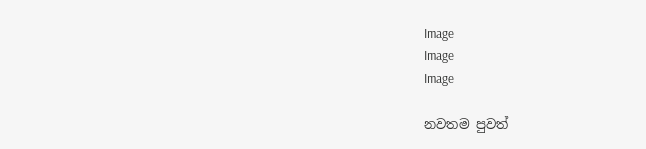Image
Image
Image

නවතම පුවත්